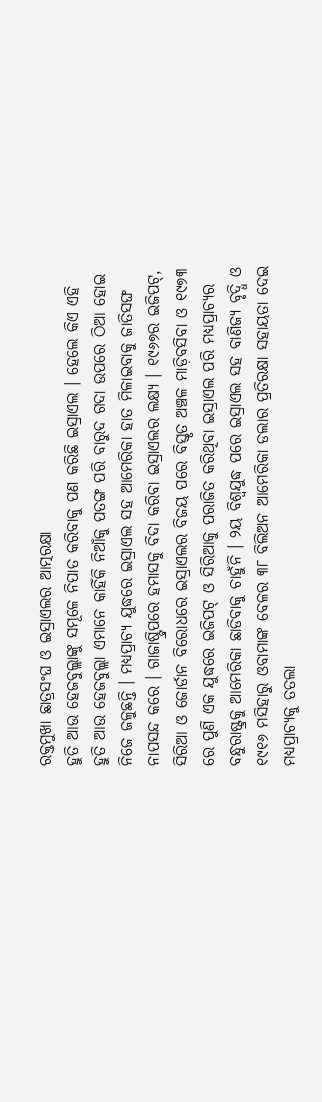ରକ୍ତମୁଖା ଛାତ୍ରସଂଘ ଓ ଇସ୍ରାଏଲର ଆତ୍ମରକ୍ଷା
ହୁତି ଆଉ ହେଜବୁଲ୍ଲାଙ୍କୁ ସମୂଳେ ନିପାତ କରିବାକୁ ପଣ କରିଛି ଇସ୍ରାଏଲ । ହେଲେ କିଏ ଏହି ହୁତି ଆଉ ହେଜବୁଲ୍ଲା ଏମାନେ କାହିଁକି ନିଆଁକୁ ପତଙ୍ଗ ପରି ବାରୁଦ ଗଦା ଉପରେ ଠିଆ ହୋଇ ନିଜେ ଜଳୁଛନ୍ତି । ମଧ୍ୟପ୍ରାଚ୍ୟ ଯୁଦ୍ଧରେ ଇସ୍ରାଏଲ ସହ ଆମେରିକା ହାତ ମିଳାଇବାକୁ ଜାତିସଙ୍ଘ ନାପସନ୍ଦ କରେ । ଗାଜାଷ୍ଟ୍ରିପରେ ହମାସକୁ ବିଦା କରିବା ଇସ୍ରାଏଲର ଲକ୍ଷ୍ୟ । ୧୯୬୭ର ଇଜିପଟ୍, ସିରିଆ ଓ ଜୋର୍ଡାନ ବିରୋଧରେ ଇସ୍ରାଏଲର ବିଜୟ ପରେ ବିସ୍ତୃତ ଅଞ୍ଚଳ ମାଡ଼ିବସିବା ଓ ୧୯୭୩ ରେ ପୁଣି ଏକ ଯୁଦ୍ଧରେ ଇଜିପଟ୍ ଓ ସିରିଆକୁ ପରାଜିତ କରିଥିବା ଇସ୍ରାଏଲ ପରି ମଧ୍ୟପ୍ରାଚ୍ୟର ବନ୍ଧୁରାଷ୍ଟ୍ରକୁ ଆମେରିକା ଛାଡିବାକୁ ଚାହୁଁନି । ୨ୟ ବିଶ୍ୱଯୁଦ୍ଧ ପରେ ଇସ୍ରାଏଲ ସହ ବାଣିଜ୍ୟ ବୃଦ୍ଧି ଓ ୧୯୧୬ ମସିହାରୁ ଓବାମାଙ୍କ ବେଳର ୩୮ ବିଲିଅନ ଆମେରିକା ଡଲାର ପ୍ରତିରକ୍ଷା ସହାୟତା ଦେଇ ମଧ୍ୟପ୍ରାଚ୍ୟକୁ ତତଲା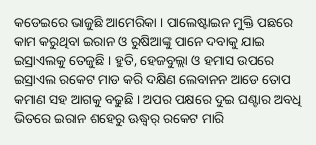କଡେଇରେ ଭାଜୁଛି ଆମେରିକା । ପାଲେଷ୍ଟାଇନ ମୁକ୍ତି ପଛରେ କାମ କରୁଥିବା ଇରାନ ଓ ରୁଷିଆଙ୍କୁ ପାନେ ଦବାକୁ ଯାଇ ଇସ୍ରାଏଲକୁ ତେଜୁଛି । ହୁତି, ହେଜବୁଲ୍ଲା ଓ ହମାସ ଉପରେ ଇସ୍ରାଏଲ ରକେଟ ମାଡ କରି ଦକ୍ଷିଣ ଲେବାନନ ଆଡେ ତୋପ କମାଣ ସହ ଆଗକୁ ବଢୁଛି । ଅପର ପକ୍ଷରେ ଦୁଇ ଘଣ୍ଟାର ଅବଧି ଭିତରେ ଇରାନ ଶହେରୁ ଊଦ୍ଧ୍ୱର୍ ରକେଟ ମାରି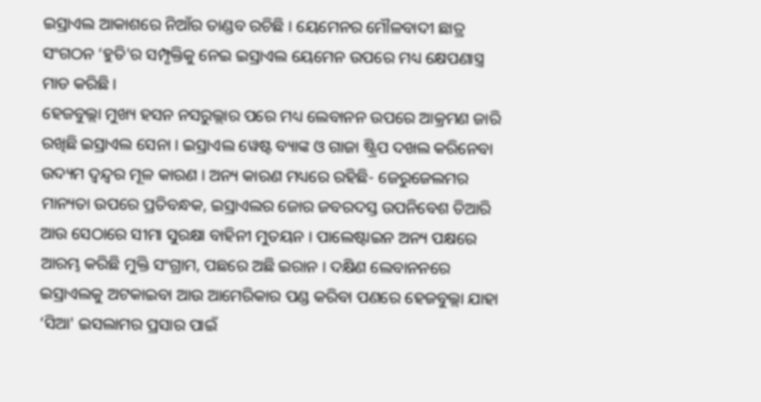ଇସ୍ରାଏଲ ଆକାଶରେ ନିଆଁର ତାଣ୍ଡବ ରଚିଛି । ୟେମେନର ମୌଳବାଦୀ ଛାତ୍ର ସଂଗଠନ ‘ହୁତି'ର ସମ୍ପୃକ୍ତିକୁ ନେଇ ଇସ୍ରାଏଲ ୟେମେନ ଉପରେ ମଧ୍ୟ କ୍ଷେପଣାସ୍ତ୍ର ମାଡ କରିଛି ।
ହେଜବୁଲ୍ଲା ମୁଖ୍ୟ ହସନ ନସରୁଲ୍ଲାର ପରେ ମଧ୍ୟ ଲେବାନନ ଉପରେ ଆକ୍ରମଣ ଜାରି ରଖିଛି ଇସ୍ରାଏଲ ସେନା । ଇସ୍ରାଏଲ ୱେଷ୍ଟ ବ୍ୟାଙ୍କ ଓ ଗାଜା ଷ୍ଟ୍ରିପ ଦଖଲ କରିନେବା ଉଦ୍ୟମ ଦ୍ୱନ୍ଦ୍ୱର ମୂଳ କାରଣ । ଅନ୍ୟ କାରଣ ମଧ୍ୟରେ ରହିଛି- ଜେରୁଜେଲମର ମାନ୍ୟତା ଉପରେ ପ୍ରତିବନ୍ଧକ, ଇସ୍ରାଏଲର ଜୋର ଜବରଦସ୍ତ ଉପନିବେଶ ତିଆରି ଆଉ ସେଠାରେ ସୀମା ସୁରକ୍ଷା ବାହିନୀ ମୁତୟନ । ପାଲେଷ୍ଟାଇନ ଅନ୍ୟ ପକ୍ଷରେ ଆରମ୍ଭ କରିଛି ମୁକ୍ତି ସଂଗ୍ରାମ, ପଛରେ ଅଛି ଇରାନ । ଦକ୍ଷିଣ ଲେବାନନରେ ଇସ୍ରାଏଲକୁ ଅଟକାଇବା ଆଉ ଆମେରିକାର ପଣ୍ଡ କରିବା ପଣରେ ହେଜବୁଲ୍ଲା ଯାହା ‘ସିଆ' ଇସଲାମର ପ୍ରସାର ପାଇଁ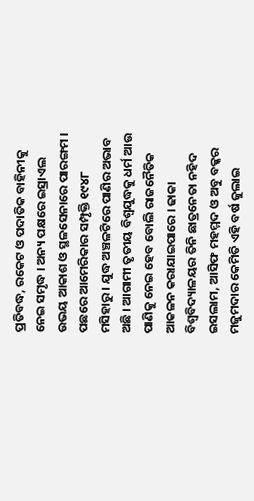ପ୍ରତିବଦ୍ଧ, ରକେଟ ଓ ପଦାତିକ ବାହିନୀକୁ ନେଇ ସମୃଦ୍ଧ । ଅନ୍ୟ ପକ୍ଷରେ ଇସ୍ରାଏଲ ଉଭୟ ଆକାଶ ଓ ସ୍ଥଳସେନାରେ ପାରଙ୍ଗମ । ପଛରେ ଆମେରିକାର ସମ୍ପୃକ୍ତି ୧୯୪୮ ମସିହାରୁ । ଯୁଦ୍ଧ ଅଞ୍ଚଳଟିରେ ପାଣିର ଅଭାବ ଅଛି । ଆଗାମୀ ତୃତୀୟ ବିଶ୍ୱଯୁଦ୍ଧକୁ ଧର୍ମ ଆଉ ପାଣିକୁ ନେଇ ହେବ ବୋଲି ରାଜନୈତିକ ଆକଳନ କରାଯାଇପାରେ । ଢାକା ବିଶ୍ୱବିଦ୍ୟାଳୟର ତିନି ଛାତ୍ରନେତା ନହିଦ ଇସଲାମ, ଆସିଫ ମହମ୍ମଦ ଓ ଅବୁ ବକ୍କର ମଜୁମଦାର କେମିତି ଏହି ବର୍ଷ ଜୁଲାଇ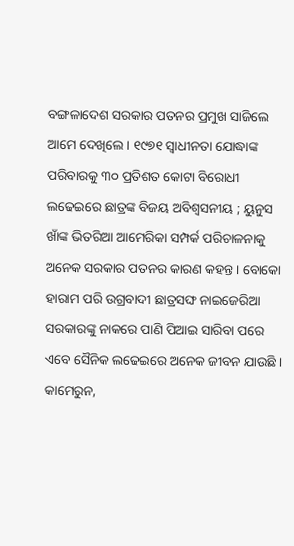ବଙ୍ଗଳାଦେଶ ସରକାର ପତନର ପ୍ରମୁଖ ସାଜିଲେ ଆମେ ଦେଖିଲେ । ୧୯୭୧ ସ୍ୱାଧୀନତା ଯୋଦ୍ଧାଙ୍କ ପରିବାରକୁ ୩୦ ପ୍ରତିଶତ କୋଟା ବିରୋଧୀ ଲଢେଇରେ ଛାତ୍ରଙ୍କ ବିଜୟ ଅବିଶ୍ୱସନୀୟ ; ୟୁନୁସ ଖାଁଙ୍କ ଭିତରିଆ ଆମେରିକା ସମ୍ପର୍କ ପରିଚାଳନାକୁ ଅନେକ ସରକାର ପତନର କାରଣ କହନ୍ତ । ବୋକୋ ହାରାମ ପରି ଉଗ୍ରବାଦୀ ଛାତ୍ରସଙ୍ଘ ନାଇଜେରିଆ ସରକାରଙ୍କୁ ନାକରେ ପାଣି ପିଆଇ ସାରିବା ପରେ ଏବେ ସୈନିକ ଲଢେଇରେ ଅନେକ ଜୀବନ ଯାଉଛି । କାମେରୁନ,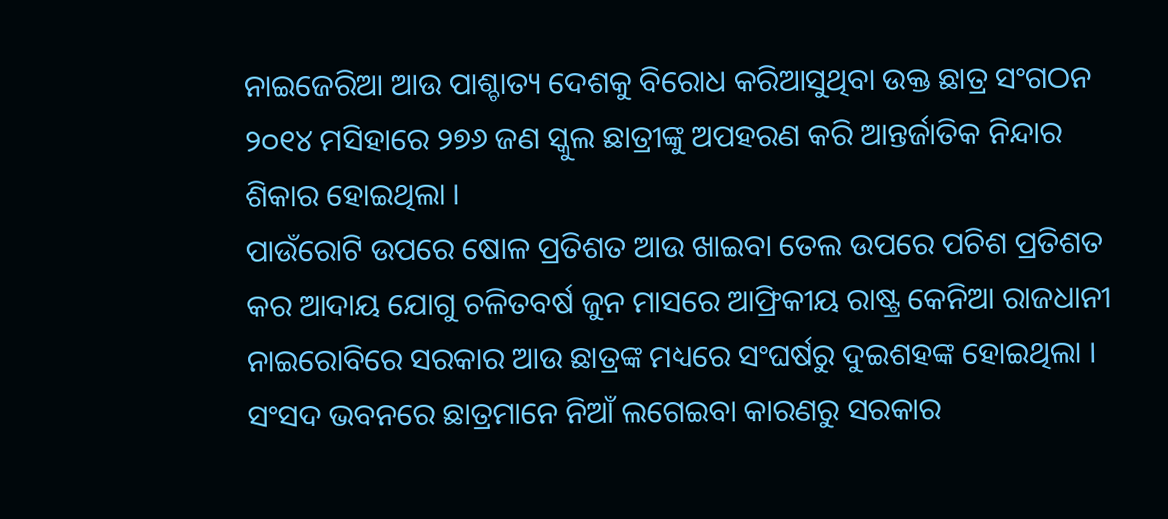ନାଇଜେରିଆ ଆଉ ପାଶ୍ଚାତ୍ୟ ଦେଶକୁ ବିରୋଧ କରିଆସୁଥିବା ଉକ୍ତ ଛାତ୍ର ସଂଗଠନ ୨୦୧୪ ମସିହାରେ ୨୭୬ ଜଣ ସ୍କୁଲ ଛାତ୍ରୀଙ୍କୁ ଅପହରଣ କରି ଆନ୍ତର୍ଜାତିକ ନିନ୍ଦାର ଶିକାର ହୋଇଥିଲା ।
ପାଉଁରୋଟି ଉପରେ ଷୋଳ ପ୍ରତିଶତ ଆଉ ଖାଇବା ତେଲ ଉପରେ ପଚିଶ ପ୍ରତିଶତ କର ଆଦାୟ ଯୋଗୁ ଚଳିତବର୍ଷ ଜୁନ ମାସରେ ଆଫ୍ରିକୀୟ ରାଷ୍ଟ୍ର କେନିଆ ରାଜଧାନୀ ନାଇରୋବିରେ ସରକାର ଆଉ ଛାତ୍ରଙ୍କ ମଧ୍ୟରେ ସଂଘର୍ଷରୁ ଦୁଇଶହଙ୍କ ହୋଇଥିଲା । ସଂସଦ ଭବନରେ ଛାତ୍ରମାନେ ନିଆଁ ଲଗେଇବା କାରଣରୁ ସରକାର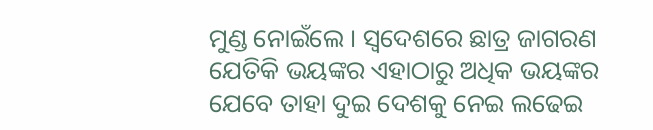ମୁଣ୍ଡ ନୋଇଁଲେ । ସ୍ୱଦେଶରେ ଛାତ୍ର ଜାଗରଣ ଯେତିକି ଭୟଙ୍କର ଏହାଠାରୁ ଅଧିକ ଭୟଙ୍କର ଯେବେ ତାହା ଦୁଇ ଦେଶକୁ ନେଇ ଲଢେଇ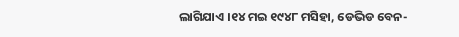ଲାଗିଯାଏ ।୧୪ ମଇ ୧୯୪୮ ମସିହା, ଡେଭିଡ ବେନ-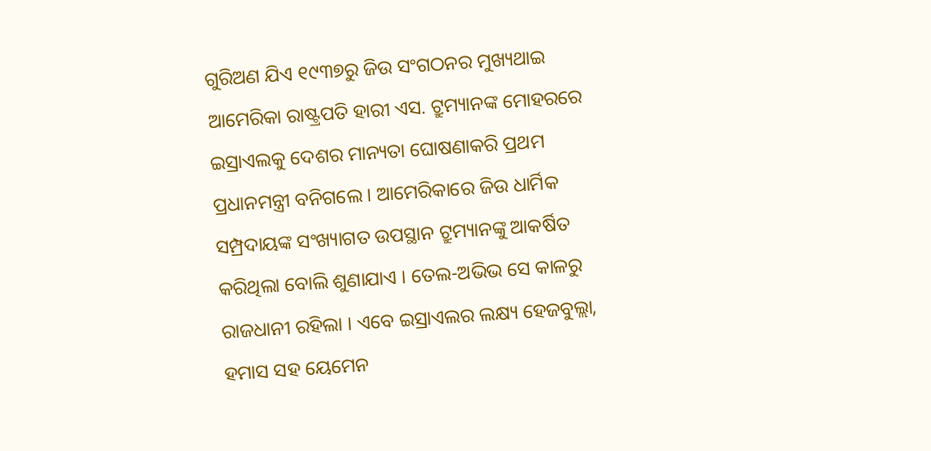ଗୁରିଅଣ ଯିଏ ୧୯୩୭ରୁ ଜିଉ ସଂଗଠନର ମୁଖ୍ୟଥାଇ ଆମେରିକା ରାଷ୍ଟ୍ରପତି ହାରୀ ଏସ. ଟ୍ରୁମ୍ୟାନଙ୍କ ମୋହରରେ ଇସ୍ରାଏଲକୁ ଦେଶର ମାନ୍ୟତା ଘୋଷଣାକରି ପ୍ରଥମ ପ୍ରଧାନମନ୍ତ୍ରୀ ବନିଗଲେ । ଆମେରିକାରେ ଜିଉ ଧାର୍ମିକ ସମ୍ପ୍ରଦାୟଙ୍କ ସଂଖ୍ୟାଗତ ଉପସ୍ଥାନ ଟ୍ରୁମ୍ୟାନଙ୍କୁ ଆକର୍ଷିତ କରିଥିଲା ବୋଲି ଶୁଣାଯାଏ । ତେଲ-ଅଭିଭ ସେ କାଳରୁ ରାଜଧାନୀ ରହିଲା । ଏବେ ଇସ୍ରାଏଲର ଲକ୍ଷ୍ୟ ହେଜବୁଲ୍ଲା, ହମାସ ସହ ୟେମେନ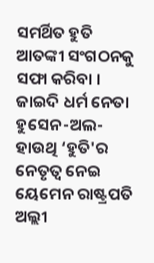ସମର୍ଥିତ ହୁତି ଆତଙ୍କୀ ସଂଗଠନକୁ ସଫା କରିବା । ଜାଇଦି ଧର୍ମ ନେତା ହୁସେନ-ଅଲ-ହାଉଥି ‘ହୁତି'ର ନେତୃତ୍ୱ ନେଇ ୟେମେନ ରାଷ୍ଟ୍ରପତି ଅଲ୍ଲୀ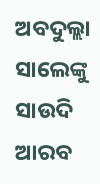ଅବଦୁଲ୍ଲା ସାଲେଙ୍କୁ ସାଉଦି ଆରବ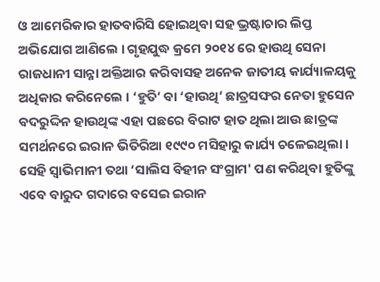ଓ ଆମେରିକାର ହାତବାରିସି ହୋଇଥିବା ସହ ଭ୍ରଷ୍ଟାଚାର ଲିପ୍ତ ଅଭିଯୋଗ ଆଣିଲେ । ଗୃହଯୁଦ୍ଧ କ୍ରମେ ୨୦୧୪ ରେ ହାଉଥି ସେନା ରାଜଧାନୀ ସାନ୍ନା ଅକ୍ତିଆର କରିବାସହ ଅନେକ ଜାତୀୟ କାର୍ଯ୍ୟାଳୟକୁ ଅଧିକାର କରିନେଲେ । ‘ହୁତି’ ବା ‘ହାଉଥି’ ଛାତ୍ରସଙ୍ଘର ନେତା ହୁସେନ ବଦରୁଦ୍ଦିନ ହାଉଥିଙ୍କ ଏହା ପଛରେ ବିରାଟ ହାତ ଥିଲା ଆଉ ଛାତ୍ରଙ୍କ ସମର୍ଥନରେ ଇରାନ ଭିତିରିଆ ୧୯୯୦ ମସିହାରୁ କାର୍ଯ୍ୟ ଚଳେଇଥିଲା । ସେହି ସ୍ୱାଭିମାନୀ ତଥା ‘ସାଲିସ ବିହୀନ ସଂଗ୍ରାମ' ପଣ କରିଥିବା ହୁତିଙ୍କୁ ଏବେ ବାରୁଦ ଗଦାରେ ବସେଇ ଇରାନ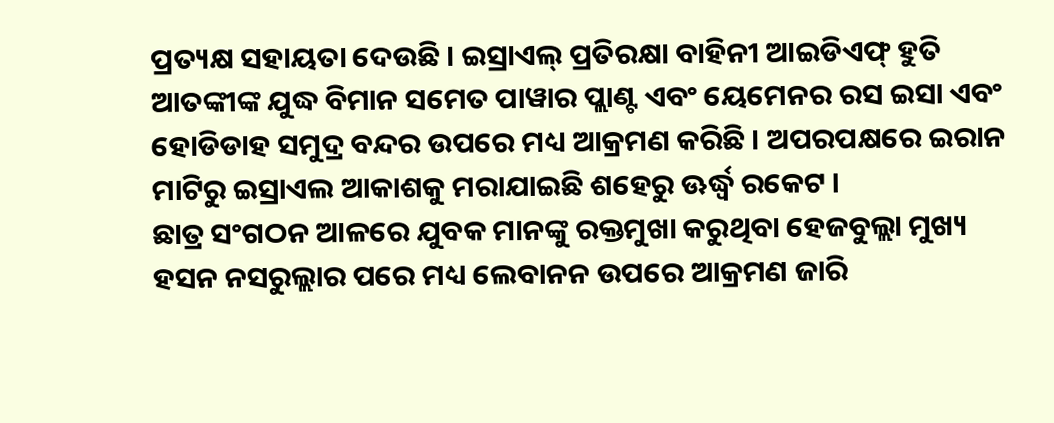ପ୍ରତ୍ୟକ୍ଷ ସହାୟତା ଦେଉଛି । ଇସ୍ରାଏଲ୍ ପ୍ରତିରକ୍ଷା ବାହିନୀ ଆଇଡିଏଫ୍ ହୁତି ଆତଙ୍କୀଙ୍କ ଯୁଦ୍ଧ ବିମାନ ସମେତ ପାୱାର ପ୍ଲାଣ୍ଟ ଏବଂ ୟେମେନର ରସ ଇସା ଏବଂ ହୋଡିଡାହ ସମୁଦ୍ର ବନ୍ଦର ଉପରେ ମଧ୍ୟ ଆକ୍ରମଣ କରିଛି । ଅପରପକ୍ଷରେ ଇରାନ ମାଟିରୁ ଇସ୍ରାଏଲ ଆକାଶକୁ ମରାଯାଇଛି ଶହେରୁ ଊର୍ଦ୍ଧ୍ୱ ରକେଟ ।
ଛାତ୍ର ସଂଗଠନ ଆଳରେ ଯୁବକ ମାନଙ୍କୁ ରକ୍ତମୁଖା କରୁଥିବା ହେଜବୁଲ୍ଲା ମୁଖ୍ୟ ହସନ ନସରୁଲ୍ଲାର ପରେ ମଧ୍ୟ ଲେବାନନ ଉପରେ ଆକ୍ରମଣ ଜାରି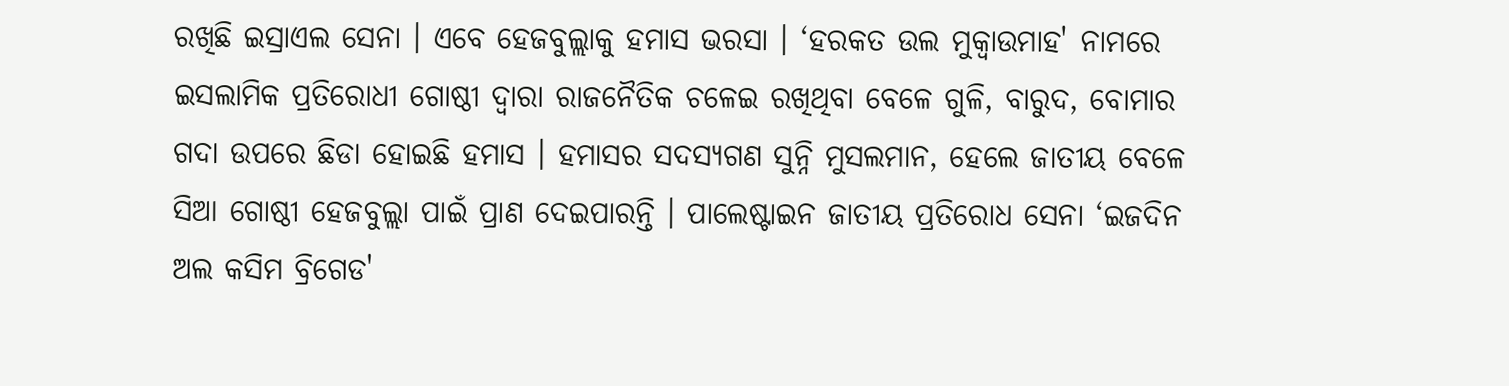ରଖିଛି ଇସ୍ରାଏଲ ସେନା । ଏବେ ହେଜବୁଲ୍ଲାକୁ ହମାସ ଭରସା । ‘ହରକତ ଉଲ ମୁକ୍ୱାଉମାହ' ନାମରେ ଇସଲାମିକ ପ୍ରତିରୋଧୀ ଗୋଷ୍ଠୀ ଦ୍ୱାରା ରାଜନୈତିକ ଚଳେଇ ରଖିଥିବା ବେଳେ ଗୁଳି, ବାରୁଦ, ବୋମାର ଗଦା ଉପରେ ଛିଡା ହୋଇଛି ହମାସ । ହମାସର ସଦସ୍ୟଗଣ ସୁନ୍ନି ମୁସଲମାନ, ହେଲେ ଜାତୀୟ ବେଳେ ସିଆ ଗୋଷ୍ଠୀ ହେଜବୁଲ୍ଲା ପାଇଁ ପ୍ରାଣ ଦେଇପାରନ୍ତି । ପାଲେଷ୍ଟାଇନ ଜାତୀୟ ପ୍ରତିରୋଧ ସେନା ‘ଇଜଦିନ ଅଲ କସିମ ବ୍ରିଗେଡ'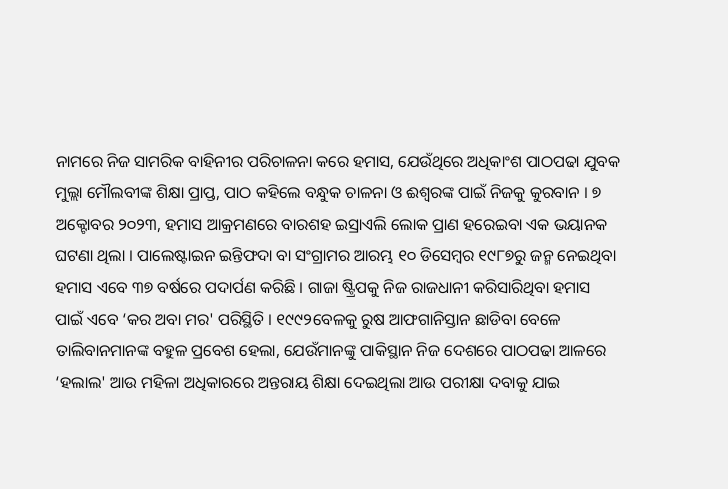ନାମରେ ନିଜ ସାମରିକ ବାହିନୀର ପରିଚାଳନା କରେ ହମାସ, ଯେଉଁଥିରେ ଅଧିକାଂଶ ପାଠପଢା ଯୁବକ ମୁଲ୍ଲା ମୌଲବୀଙ୍କ ଶିକ୍ଷା ପ୍ରାପ୍ତ, ପାଠ କହିଲେ ବନ୍ଧୁକ ଚାଳନା ଓ ଈଶ୍ୱରଙ୍କ ପାଇଁ ନିଜକୁ କୁରବାନ । ୭ ଅକ୍ଟୋବର ୨୦୨୩, ହମାସ ଆକ୍ରମଣରେ ବାରଶହ ଇସ୍ରାଏଲି ଲୋକ ପ୍ରାଣ ହରେଇବା ଏକ ଭୟାନକ ଘଟଣା ଥିଲା । ପାଲେଷ୍ଟାଇନ ଇନ୍ତିଫଦା ବା ସଂଗ୍ରାମର ଆରମ୍ଭ ୧୦ ଡିସେମ୍ବର ୧୯୮୭ରୁ ଜନ୍ମ ନେଇଥିବା ହମାସ ଏବେ ୩୭ ବର୍ଷରେ ପଦାର୍ପଣ କରିଛି । ଗାଜା ଷ୍ଟ୍ରିପକୁ ନିଜ ରାଜଧାନୀ କରିସାରିଥିବା ହମାସ ପାଇଁ ଏବେ ‘କର ଅବା ମର' ପରିସ୍ଥିତି । ୧୯୯୨ବେଳକୁ ରୁଷ ଆଫଗାନିସ୍ତାନ ଛାଡିବା ବେଳେ ତାଲିବାନମାନଙ୍କ ବହୁଳ ପ୍ରବେଶ ହେଲା, ଯେଉଁମାନଙ୍କୁ ପାକିସ୍ଥାନ ନିଜ ଦେଶରେ ପାଠପଢା ଆଳରେ ‘ହଲାଲ' ଆଉ ମହିଳା ଅଧିକାରରେ ଅନ୍ତରାୟ ଶିକ୍ଷା ଦେଇଥିଲା ଆଉ ପରୀକ୍ଷା ଦବାକୁ ଯାଇ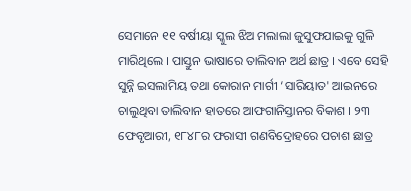ସେମାନେ ୧୧ ବର୍ଷୀୟା ସ୍କୁଲ ଝିଅ ମଲାଲା ଜୁସୁଫଯାଇକୁ ଗୁଳି ମାରିଥିଲେ । ପାସ୍ତୁନ ଭାଷାରେ ତାଲିବାନ ଅର୍ଥ ଛାତ୍ର । ଏବେ ସେହି ସୁନ୍ନି ଇସଲାମିୟ ତଥା କୋରାନ ମାର୍ଗୀ ‘ସାରିୟାତ' ଆଇନରେ ଚାଲୁଥିବା ତାଲିବାନ ହାତରେ ଆଫଗାନିସ୍ତାନର ବିକାଶ । ୨୩ ଫେବୃଆରୀ, ୧୮୪୮ର ଫରାସୀ ଗଣବିଦ୍ରୋହରେ ପଚାଶ ଛାତ୍ର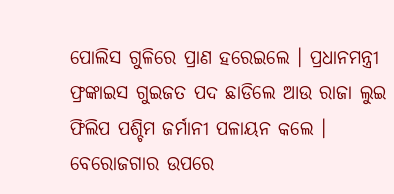ପୋଲିସ ଗୁଳିରେ ପ୍ରାଣ ହରେଇଲେ । ପ୍ରଧାନମନ୍ତ୍ରୀ ଫ୍ରଙ୍କାଇସ ଗୁଇଜତ ପଦ ଛାଡିଲେ ଆଉ ରାଜା ଲୁଇ ଫିଲିପ ପଶ୍ଚିମ ଜର୍ମାନୀ ପଳାୟନ କଲେ । ବେରୋଜଗାର ଉପରେ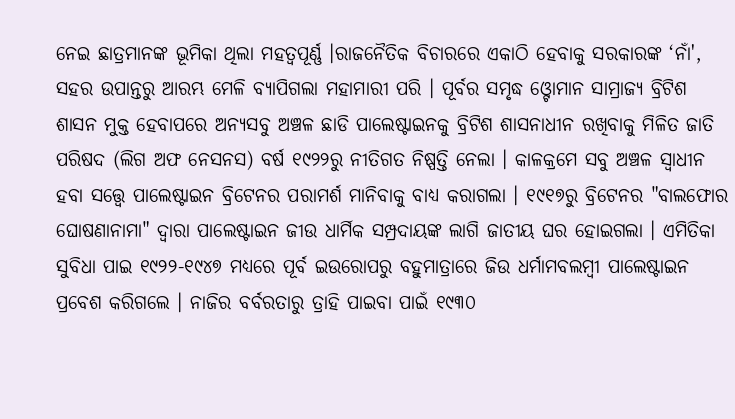ନେଇ ଛାତ୍ରମାନଙ୍କ ଭୂମିକା ଥିଲା ମହତ୍ୱପୂର୍ଣ୍ଣ ।ରାଜନୈତିକ ବିଚାରରେ ଏକାଠି ହେବାକୁ ସରକାରଙ୍କ ‘ନାଁ', ସହର ଉପାନ୍ତରୁ ଆରମ୍ଭ ମେଳି ବ୍ୟାପିଗଲା ମହାମାରୀ ପରି । ପୂର୍ବର ସମୃଦ୍ଧ ଓ୍ଟୋମାନ ସାମ୍ରାଜ୍ୟ ବ୍ରିଟିଶ ଶାସନ ମୁକ୍ତ ହେବାପରେ ଅନ୍ୟସବୁ ଅଞ୍ଚଳ ଛାଡି ପାଲେଷ୍ଟାଇନକୁ ବ୍ରିଟିଶ ଶାସନାଧୀନ ରଖିବାକୁ ମିଳିତ ଜାତି ପରିଷଦ (ଲିଗ ଅଫ ନେସନସ) ବର୍ଷ ୧୯୨୨ରୁ ନୀତିଗତ ନିଷ୍ପତ୍ତି ନେଲା । କାଳକ୍ରମେ ସବୁ ଅଞ୍ଚଳ ସ୍ୱାଧୀନ ହବା ସତ୍ତ୍ୱେ ପାଲେଷ୍ଟାଇନ ବ୍ରିଟେନର ପରାମର୍ଶ ମାନିବାକୁ ବାଧ୍ୟ କରାଗଲା । ୧୯୧୭ରୁ ବ୍ରିଟେନର "ବାଲଫୋର ଘୋଷଣାନାମା" ଦ୍ୱାରା ପାଲେଷ୍ଟାଇନ ଜୀଉ ଧାର୍ମିକ ସମ୍ପ୍ରଦାୟଙ୍କ ଲାଗି ଜାତୀୟ ଘର ହୋଇଗଲା । ଏମିତିକା ସୁବିଧା ପାଇ ୧୯୨୨-୧୯୪୭ ମଧ୍ୟରେ ପୂର୍ବ ଇଉରୋପରୁ ବହୁମାତ୍ରାରେ ଜିଉ ଧର୍ମାମବଲମ୍ବୀ ପାଲେଷ୍ଟାଇନ ପ୍ରବେଶ କରିଗଲେ । ନାଜିର ବର୍ବରତାରୁ ତ୍ରାହି ପାଇବା ପାଇଁ ୧୯୩୦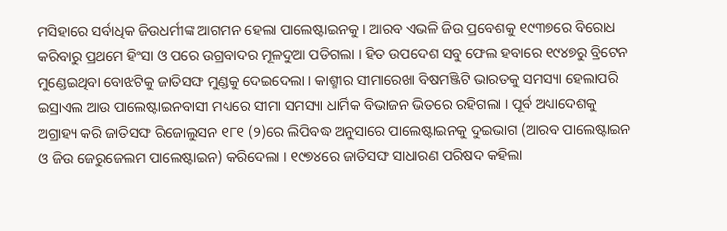ମସିହାରେ ସର୍ବାଧିକ ଜିଉଧର୍ମୀଙ୍କ ଆଗମନ ହେଲା ପାଲେଷ୍ଟାଇନକୁ । ଆରବ ଏଭଳି ଜିଉ ପ୍ରବେଶକୁ ୧୯୩୭ରେ ବିରୋଧ କରିବାରୁ ପ୍ରଥମେ ହିଂସା ଓ ପରେ ଉଗ୍ରବାଦର ମୂଳଦୁଆ ପଡିଗଲା । ହିତ ଉପଦେଶ ସବୁ ଫେଲ ହବାରେ ୧୯୪୭ରୁ ବ୍ରିଟେନ ମୁଣ୍ଡେଇଥିବା ବୋଝଟିକୁ ଜାତିସଙ୍ଘ ମୁଣ୍ଡକୁ ଦେଇଦେଲା । କାଶ୍ମୀର ସୀମାରେଖା ବିଷମଞ୍ଜିଟି ଭାରତକୁ ସମସ୍ୟା ହେଲାପରି ଇସ୍ରାଏଲ ଆଉ ପାଲେଷ୍ଟାଇନବାସୀ ମଧ୍ୟରେ ସୀମା ସମସ୍ୟା ଧାର୍ମିକ ବିଭାଜନ ଭିତରେ ରହିଗଲା । ପୂର୍ବ ଅଧ୍ୟାଦେଶକୁ ଅଗ୍ରାହ୍ୟ କରି ଜାତିସଙ୍ଘ ରିଜୋଲୁସନ ୧୮୧ (୨)ରେ ଲିପିବଦ୍ଧ ଅନୁସାରେ ପାଲେଷ୍ଟାଇନକୁ ଦୁଇଭାଗ (ଆରବ ପାଲେଷ୍ଟାଇନ ଓ ଜିଉ ଜେରୁଜେଲମ ପାଲେଷ୍ଟାଇନ) କରିଦେଲା । ୧୯୭୪ରେ ଜାତିସଙ୍ଘ ସାଧାରଣ ପରିଷଦ କହିଲା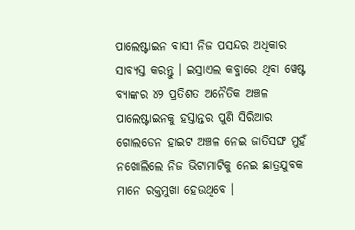ପାଲେଷ୍ଟାଇନ ବାସୀ ନିଜ ପସନ୍ଦର ଅଧିକାର ସାବ୍ୟସ୍ତ କରନ୍ତୁ । ଇସ୍ରାଏଲ କବ୍ଜାରେ ଥିବା ୱେଷ୍ଟ ବ୍ୟାଙ୍କର ୪୨ ପ୍ରତିଶତ ଅନୈତିକ ଅଞ୍ଚଳ ପାଲେଷ୍ଟାଇନକୁ ହସ୍ତାନ୍ତର ପୁଣି ସିରିଆର ଗୋଲଡେନ ହାଇଟ ଅଞ୍ଚଳ ନେଇ ଜାତିସଙ୍ଘ ମୁହଁ ନଖୋଲିଲେ ନିଜ ଭିଟାମାଟିକୁ ନେଇ ଛାତ୍ରଯୁବକ ମାନେ ରକ୍ତମୁଖା ହେଉଥିବେ ।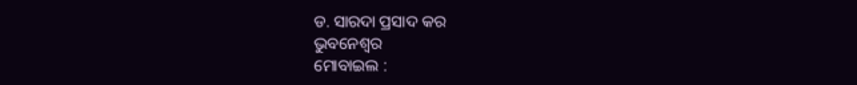ଡ. ସାରଦା ପ୍ରସାଦ କର
ଭୁବନେଶ୍ୱର
ମୋବାଇଲ :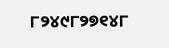୮୨୪୯୮୨୭୧୪୮